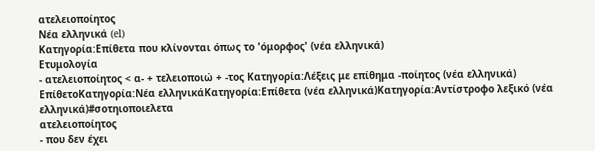ατελειοποίητος
Νέα ελληνικά (el)
Κατηγορία:Επίθετα που κλίνονται όπως το 'όμορφος' (νέα ελληνικά)
Ετυμολογία
- ατελειοποίητος < α- + τελειοποιώ + -τος Κατηγορία:Λέξεις με επίθημα -ποίητος (νέα ελληνικά)
ΕπίθετοΚατηγορία:Νέα ελληνικάΚατηγορία:Επίθετα (νέα ελληνικά)Κατηγορία:Αντίστροφο λεξικό (νέα ελληνικά)#σοτηιοποιελετα
ατελειοποίητος
- που δεν έχει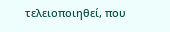τελειοποιηθεί, που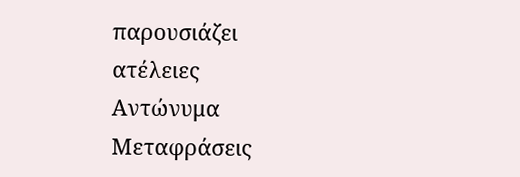παρουσιάζει ατέλειες
Αντώνυμα
Μεταφράσεις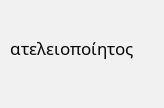ατελειοποίητος